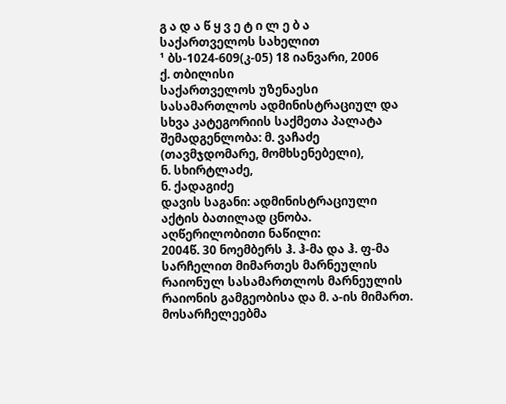გ ა დ ა წ ყ ვ ე ტ ი ლ ე ბ ა
საქართველოს სახელით
¹ ბს-1024-609(კ-05) 18 იანვარი, 2006
ქ. თბილისი
საქართველოს უზენაესი სასამართლოს ადმინისტრაციულ და სხვა კატეგორიის საქმეთა პალატა
შემადგენლობა: მ. ვაჩაძე (თავმჯდომარე, მომხსენებელი),
ნ. სხირტლაძე,
ნ. ქადაგიძე
დავის საგანი: ადმინისტრაციული აქტის ბათილად ცნობა.
აღწერილობითი ნაწილი:
2004წ. 30 ნოემბერს ჰ. ჰ-მა და ჰ. ფ-მა სარჩელით მიმართეს მარნეულის რაიონულ სასამართლოს მარნეულის რაიონის გამგეობისა და მ. ა-ის მიმართ. მოსარჩელეებმა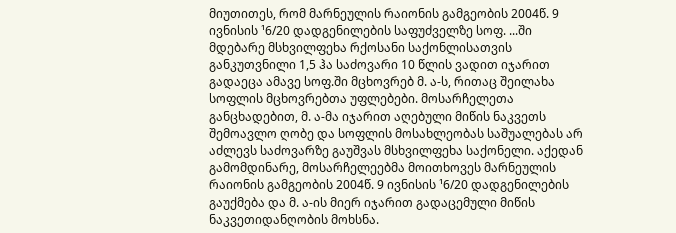მიუთითეს, რომ მარნეულის რაიონის გამგეობის 2004წ. 9 ივნისის ¹6/20 დადგენილების საფუძველზე სოფ. ...ში მდებარე მსხვილფეხა რქოსანი საქონლისათვის განკუთვნილი 1,5 ჰა საძოვარი 10 წლის ვადით იჯარით გადაეცა ამავე სოფ.ში მცხოვრებ მ. ა-ს, რითაც შეილახა სოფლის მცხოვრებთა უფლებები. მოსარჩელეთა განცხადებით, მ. ა-მა იჯარით აღებული მიწის ნაკვეთს შემოავლო ღობე და სოფლის მოსახლეობას საშუალებას არ აძლევს საძოვარზე გაუშვას მსხვილფეხა საქონელი. აქედან გამომდინარე, მოსარჩელეებმა მოითხოვეს მარნეულის რაიონის გამგეობის 2004წ. 9 ივნისის ¹6/20 დადგენილების გაუქმება და მ. ა-ის მიერ იჯარით გადაცემული მიწის ნაკვეთიდანღობის მოხსნა.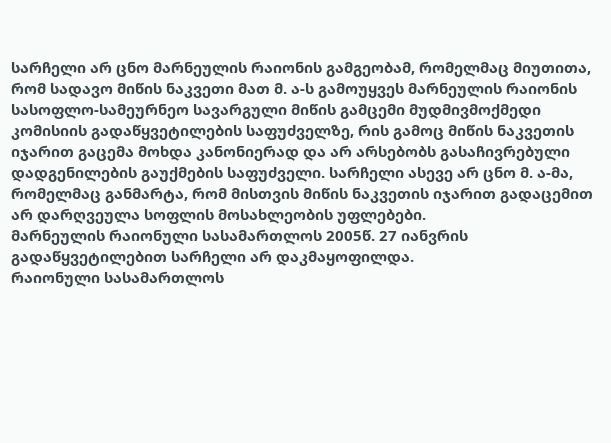სარჩელი არ ცნო მარნეულის რაიონის გამგეობამ, რომელმაც მიუთითა, რომ სადავო მიწის ნაკვეთი მათ მ. ა-ს გამოუყვეს მარნეულის რაიონის სასოფლო-სამეურნეო სავარგული მიწის გამცემი მუდმივმოქმედი კომისიის გადაწყვეტილების საფუძველზე, რის გამოც მიწის ნაკვეთის იჯარით გაცემა მოხდა კანონიერად და არ არსებობს გასაჩივრებული დადგენილების გაუქმების საფუძველი. სარჩელი ასევე არ ცნო მ. ა-მა, რომელმაც განმარტა, რომ მისთვის მიწის ნაკვეთის იჯარით გადაცემით არ დარღვეულა სოფლის მოსახლეობის უფლებები.
მარნეულის რაიონული სასამართლოს 2005წ. 27 იანვრის გადაწყვეტილებით სარჩელი არ დაკმაყოფილდა.
რაიონული სასამართლოს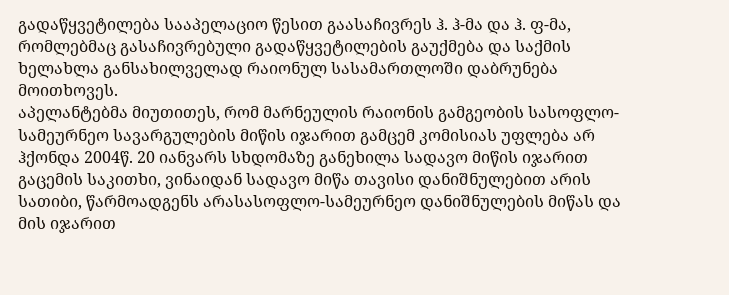გადაწყვეტილება სააპელაციო წესით გაასაჩივრეს ჰ. ჰ-მა და ჰ. ფ-მა, რომლებმაც გასაჩივრებული გადაწყვეტილების გაუქმება და საქმის ხელახლა განსახილველად რაიონულ სასამართლოში დაბრუნება მოითხოვეს.
აპელანტებმა მიუთითეს, რომ მარნეულის რაიონის გამგეობის სასოფლო-სამეურნეო სავარგულების მიწის იჯარით გამცემ კომისიას უფლება არ ჰქონდა 2004წ. 20 იანვარს სხდომაზე განეხილა სადავო მიწის იჯარით გაცემის საკითხი, ვინაიდან სადავო მიწა თავისი დანიშნულებით არის სათიბი, წარმოადგენს არასასოფლო-სამეურნეო დანიშნულების მიწას და მის იჯარით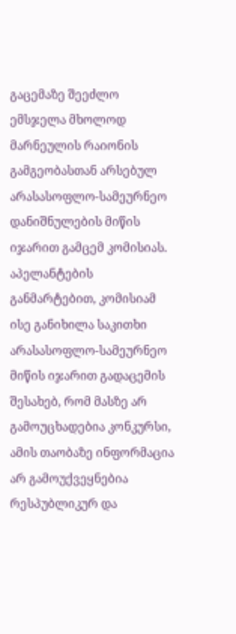გაცემაზე შეეძლო ემსჯელა მხოლოდ მარნეულის რაიონის გამგეობასთან არსებულ არასასოფლო-სამეურნეო დანიშნულების მიწის იჯარით გამცემ კომისიას.
აპელანტების განმარტებით, კომისიამ ისე განიხილა საკითხი არასასოფლო-სამეურნეო მიწის იჯარით გადაცემის შესახებ, რომ მასზე არ გამოუცხადებია კონკურსი, ამის თაობაზე ინფორმაცია არ გამოუქვეყნებია რესპუბლიკურ და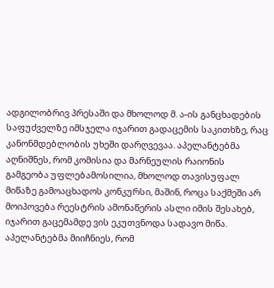ადგილობრივ პრესაში და მხოლოდ მ. ა-ის განცხადების საფუძველზე იმსჯელა იჯარით გადაცემის საკითხზე, რაც კანონმდებლობის უხეში დარღვევაა. აპელანტებმა აღნიშნეს, რომ კომისია და მარნეულის რაიონის გამგეობა უფლებამოსილია, მხოლოდ თავისუფალ მიწაზე გამოაცხადოს კონკურსი, მაშინ, როცა საქმეში არ მოიპოვება რეესტრის ამონაწერის ასლი იმის შესახებ, იჯარით გაცემამდე ვის ეკუთვნოდა სადავო მიწა.
აპელანტებმა მიიჩნიეს, რომ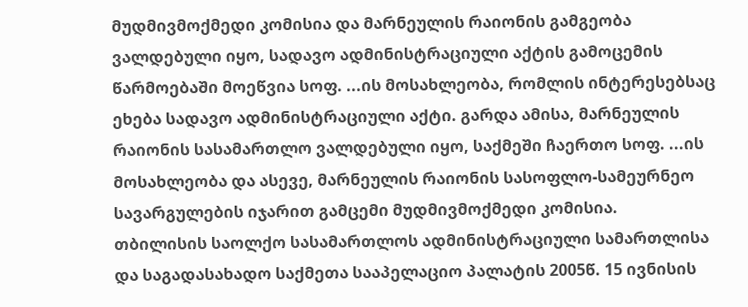მუდმივმოქმედი კომისია და მარნეულის რაიონის გამგეობა ვალდებული იყო, სადავო ადმინისტრაციული აქტის გამოცემის წარმოებაში მოეწვია სოფ. ...ის მოსახლეობა, რომლის ინტერესებსაც ეხება სადავო ადმინისტრაციული აქტი. გარდა ამისა, მარნეულის რაიონის სასამართლო ვალდებული იყო, საქმეში ჩაერთო სოფ. ...ის მოსახლეობა და ასევე, მარნეულის რაიონის სასოფლო-სამეურნეო სავარგულების იჯარით გამცემი მუდმივმოქმედი კომისია.
თბილისის საოლქო სასამართლოს ადმინისტრაციული სამართლისა და საგადასახადო საქმეთა სააპელაციო პალატის 2005წ. 15 ივნისის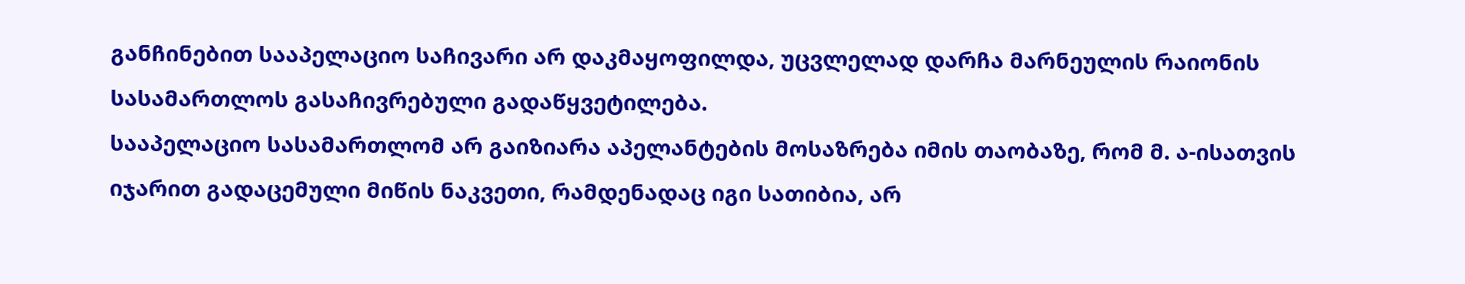განჩინებით სააპელაციო საჩივარი არ დაკმაყოფილდა, უცვლელად დარჩა მარნეულის რაიონის სასამართლოს გასაჩივრებული გადაწყვეტილება.
სააპელაციო სასამართლომ არ გაიზიარა აპელანტების მოსაზრება იმის თაობაზე, რომ მ. ა-ისათვის იჯარით გადაცემული მიწის ნაკვეთი, რამდენადაც იგი სათიბია, არ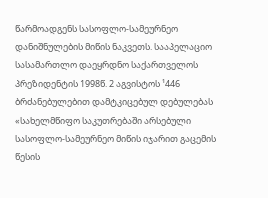წარმოადგენს სასოფლო-სამეურნეო დანიშნულების მიწის ნაკვეთს. სააპელაციო სასამართლო დაეყრდნო საქართველოს პრეზიდენტის 1998წ. 2 აგვისტოს ¹446 ბრძანებულებით დამტკიცებულ დებულებას «სახელმწიფო საკუთრებაში არსებული სასოფლო-სამეურნეო მიწის იჯარით გაცემის წესის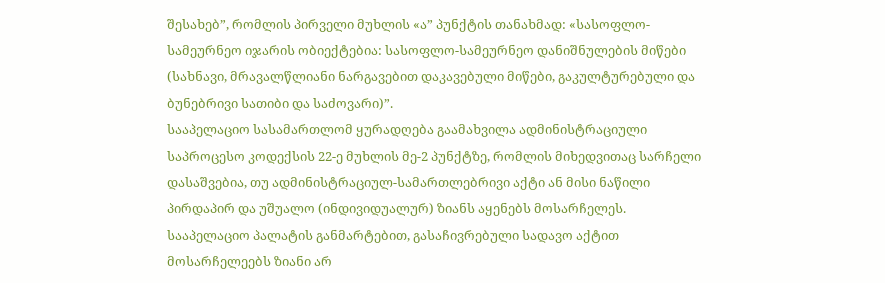შესახებ”, რომლის პირველი მუხლის «ა” პუნქტის თანახმად: «სასოფლო-სამეურნეო იჯარის ობიექტებია: სასოფლო-სამეურნეო დანიშნულების მიწები (სახნავი, მრავალწლიანი ნარგავებით დაკავებული მიწები, გაკულტურებული და ბუნებრივი სათიბი და საძოვარი)”.
სააპელაციო სასამართლომ ყურადღება გაამახვილა ადმინისტრაციული საპროცესო კოდექსის 22-ე მუხლის მე-2 პუნქტზე, რომლის მიხედვითაც სარჩელი დასაშვებია, თუ ადმინისტრაციულ-სამართლებრივი აქტი ან მისი ნაწილი პირდაპირ და უშუალო (ინდივიდუალურ) ზიანს აყენებს მოსარჩელეს. სააპელაციო პალატის განმარტებით, გასაჩივრებული სადავო აქტით მოსარჩელეებს ზიანი არ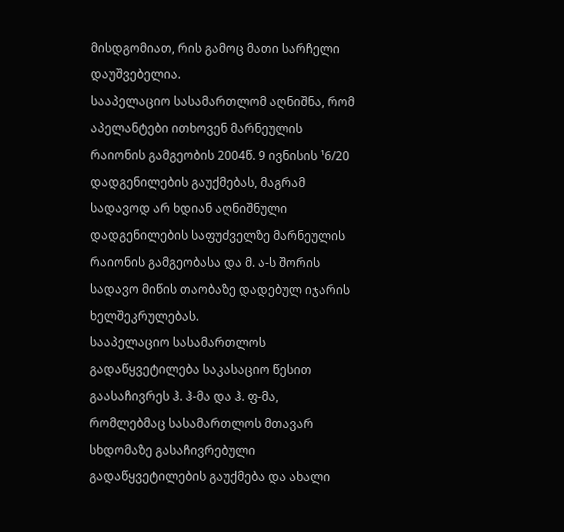მისდგომიათ, რის გამოც მათი სარჩელი დაუშვებელია.
სააპელაციო სასამართლომ აღნიშნა, რომ აპელანტები ითხოვენ მარნეულის რაიონის გამგეობის 2004წ. 9 ივნისის ¹6/20 დადგენილების გაუქმებას, მაგრამ სადავოდ არ ხდიან აღნიშნული დადგენილების საფუძველზე მარნეულის რაიონის გამგეობასა და მ. ა-ს შორის სადავო მიწის თაობაზე დადებულ იჯარის ხელშეკრულებას.
სააპელაციო სასამართლოს გადაწყვეტილება საკასაციო წესით გაასაჩივრეს ჰ. ჰ-მა და ჰ. ფ-მა, რომლებმაც სასამართლოს მთავარ სხდომაზე გასაჩივრებული გადაწყვეტილების გაუქმება და ახალი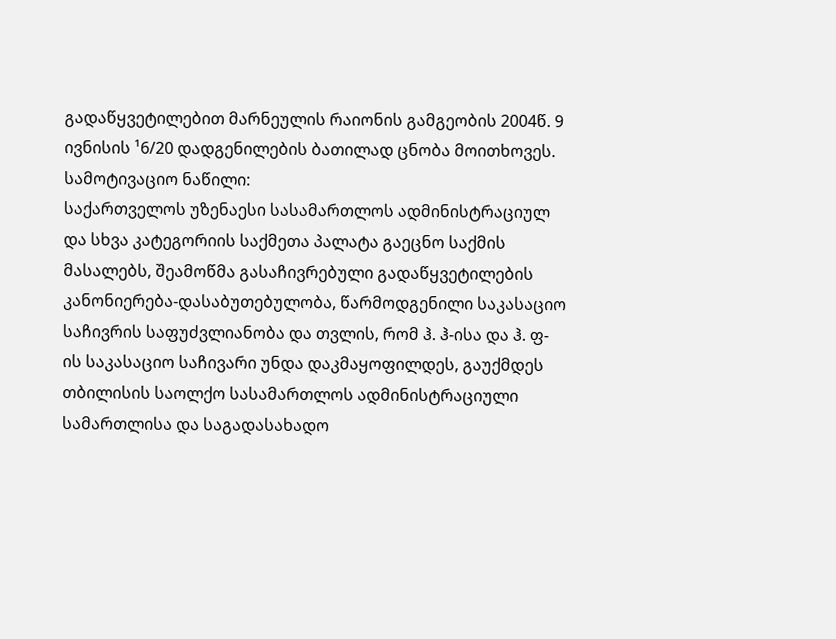გადაწყვეტილებით მარნეულის რაიონის გამგეობის 2004წ. 9 ივნისის ¹6/20 დადგენილების ბათილად ცნობა მოითხოვეს.
სამოტივაციო ნაწილი:
საქართველოს უზენაესი სასამართლოს ადმინისტრაციულ და სხვა კატეგორიის საქმეთა პალატა გაეცნო საქმის მასალებს, შეამოწმა გასაჩივრებული გადაწყვეტილების კანონიერება-დასაბუთებულობა, წარმოდგენილი საკასაციო საჩივრის საფუძვლიანობა და თვლის, რომ ჰ. ჰ-ისა და ჰ. ფ-ის საკასაციო საჩივარი უნდა დაკმაყოფილდეს, გაუქმდეს თბილისის საოლქო სასამართლოს ადმინისტრაციული სამართლისა და საგადასახადო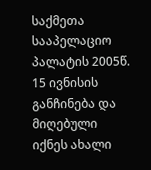საქმეთა სააპელაციო პალატის 2005წ. 15 ივნისის განჩინება და მიღებული იქნეს ახალი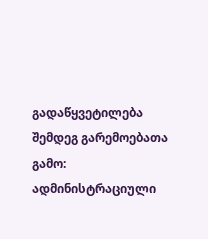გადაწყვეტილება შემდეგ გარემოებათა გამო:
ადმინისტრაციული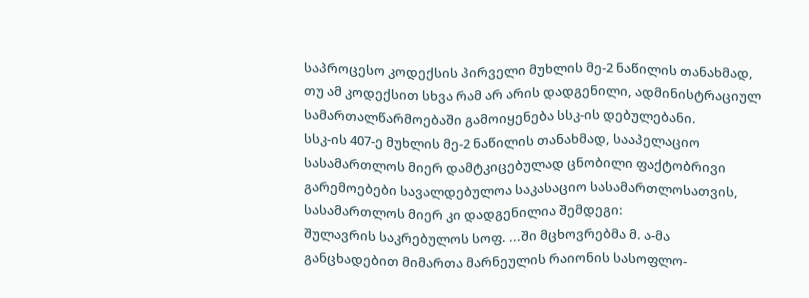საპროცესო კოდექსის პირველი მუხლის მე-2 ნაწილის თანახმად, თუ ამ კოდექსით სხვა რამ არ არის დადგენილი, ადმინისტრაციულ სამართალწარმოებაში გამოიყენება სსკ-ის დებულებანი.
სსკ-ის 407-ე მუხლის მე-2 ნაწილის თანახმად, სააპელაციო სასამართლოს მიერ დამტკიცებულად ცნობილი ფაქტობრივი გარემოებები სავალდებულოა საკასაციო სასამართლოსათვის, სასამართლოს მიერ კი დადგენილია შემდეგი:
შულავრის საკრებულოს სოფ. ...ში მცხოვრებმა მ. ა-მა განცხადებით მიმართა მარნეულის რაიონის სასოფლო-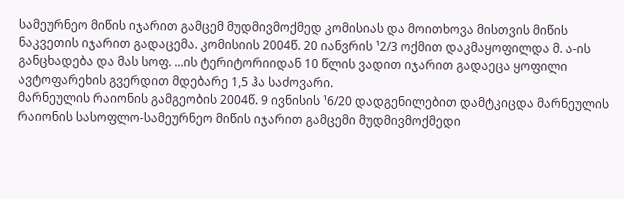სამეურნეო მიწის იჯარით გამცემ მუდმივმოქმედ კომისიას და მოითხოვა მისთვის მიწის ნაკვეთის იჯარით გადაცემა. კომისიის 2004წ. 20 იანვრის ¹2/3 ოქმით დაკმაყოფილდა მ. ა-ის განცხადება და მას სოფ. ...ის ტერიტორიიდან 10 წლის ვადით იჯარით გადაეცა ყოფილი ავტოფარეხის გვერდით მდებარე 1,5 ჰა საძოვარი.
მარნეულის რაიონის გამგეობის 2004წ. 9 ივნისის ¹6/20 დადგენილებით დამტკიცდა მარნეულის რაიონის სასოფლო-სამეურნეო მიწის იჯარით გამცემი მუდმივმოქმედი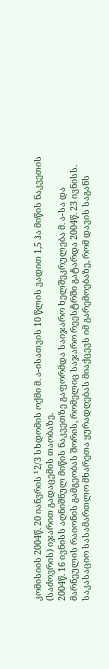კომისიის 2004წ. 20 იანვრის ¹2/3 სხდომის ოქმი მ. ა-ისათვის 10 წლის ვადით 1,5 ჰა მიწის ნაკვეთის (საძოვრის) იჯარით გადაცემის თაობაზე.
2004წ. 16 ივნისს აღნიშნულ მიწის ნაკვეთზე გაფორმდა საიჯარო ხელშეკრულება მ. ა-სა და მარნეულის რაიონის გამგეობას შორის, რომელიც საჯარო რეესტრში გატარდა 2004წ. 23 ივნისს.
საკასაციო სასამართლო მხარეთა ყურადღებას მიაქცევს იმ გარემოებაზე, რომ დავის საგანს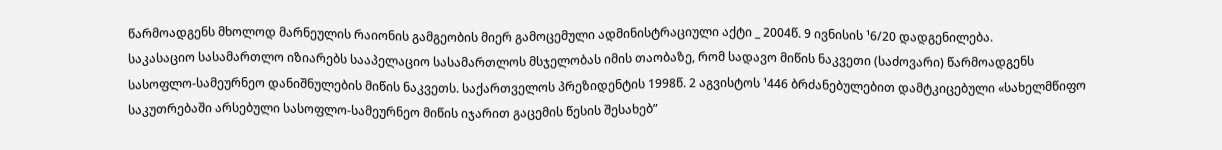წარმოადგენს მხოლოდ მარნეულის რაიონის გამგეობის მიერ გამოცემული ადმინისტრაციული აქტი _ 2004წ. 9 ივნისის ¹6/20 დადგენილება.
საკასაციო სასამართლო იზიარებს სააპელაციო სასამართლოს მსჯელობას იმის თაობაზე, რომ სადავო მიწის ნაკვეთი (საძოვარი) წარმოადგენს სასოფლო-სამეურნეო დანიშნულების მიწის ნაკვეთს. საქართველოს პრეზიდენტის 1998წ. 2 აგვისტოს ¹446 ბრძანებულებით დამტკიცებული «სახელმწიფო საკუთრებაში არსებული სასოფლო-სამეურნეო მიწის იჯარით გაცემის წესის შესახებ”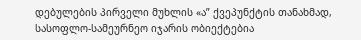დებულების პირველი მუხლის «ა” ქვეპუნქტის თანახმად, სასოფლო-სამეურნეო იჯარის ობიექტებია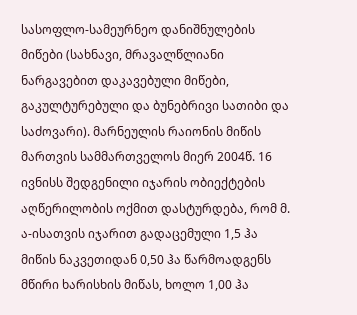სასოფლო-სამეურნეო დანიშნულების მიწები (სახნავი, მრავალწლიანი ნარგავებით დაკავებული მიწები, გაკულტურებული და ბუნებრივი სათიბი და საძოვარი). მარნეულის რაიონის მიწის მართვის სამმართველოს მიერ 2004წ. 16 ივნისს შედგენილი იჯარის ობიექტების აღწერილობის ოქმით დასტურდება, რომ მ. ა-ისათვის იჯარით გადაცემული 1,5 ჰა მიწის ნაკვეთიდან 0,50 ჰა წარმოადგენს მწირი ხარისხის მიწას, ხოლო 1,00 ჰა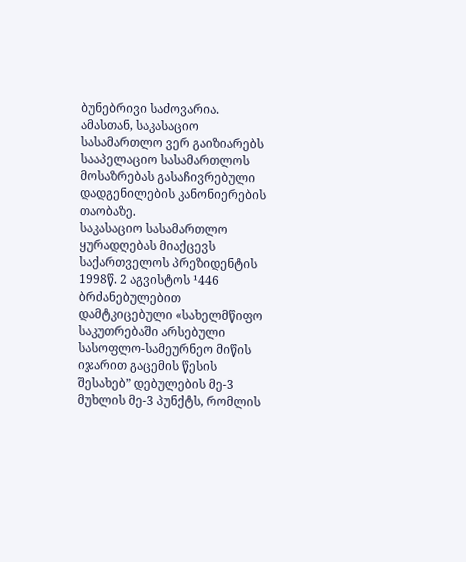ბუნებრივი საძოვარია.
ამასთან, საკასაციო სასამართლო ვერ გაიზიარებს სააპელაციო სასამართლოს მოსაზრებას გასაჩივრებული დადგენილების კანონიერების თაობაზე.
საკასაციო სასამართლო ყურადღებას მიაქცევს საქართველოს პრეზიდენტის 1998წ. 2 აგვისტოს ¹446 ბრძანებულებით დამტკიცებული «სახელმწიფო საკუთრებაში არსებული სასოფლო-სამეურნეო მიწის იჯარით გაცემის წესის შესახებ” დებულების მე-3 მუხლის მე-3 პუნქტს, რომლის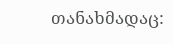თანახმადაც: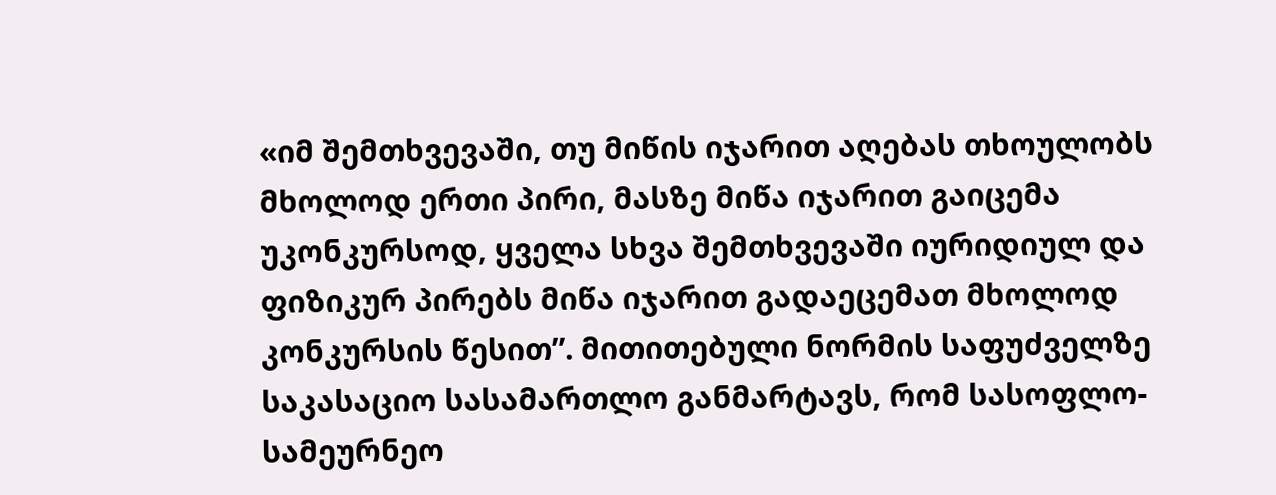«იმ შემთხვევაში, თუ მიწის იჯარით აღებას თხოულობს მხოლოდ ერთი პირი, მასზე მიწა იჯარით გაიცემა უკონკურსოდ, ყველა სხვა შემთხვევაში იურიდიულ და ფიზიკურ პირებს მიწა იჯარით გადაეცემათ მხოლოდ კონკურსის წესით”. მითითებული ნორმის საფუძველზე საკასაციო სასამართლო განმარტავს, რომ სასოფლო-სამეურნეო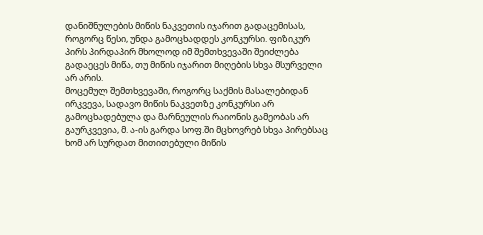დანიშნულების მიწის ნაკვეთის იჯარით გადაცემისას, როგორც წესი, უნდა გამოცხადდეს კონკურსი. ფიზიკურ პირს პირდაპირ მხოლოდ იმ შემთხვევაში შეიძლება გადაეცეს მიწა, თუ მიწის იჯარით მიღების სხვა მსურველი არ არის.
მოცემულ შემთხვევაში, როგორც საქმის მასალებიდან ირკვევა, სადავო მიწის ნაკვეთზე კონკურსი არ გამოცხადებულა და მარნეულის რაიონის გამეობას არ გაურკვევია, მ. ა-ის გარდა სოფ.ში მცხოვრებ სხვა პირებსაც ხომ არ სურდათ მითითებული მიწის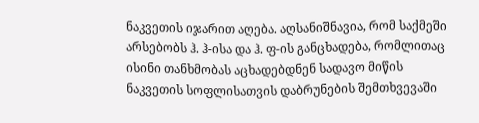ნაკვეთის იჯარით აღება. აღსანიშნავია, რომ საქმეში არსებობს ჰ. ჰ-ისა და ჰ. ფ-ის განცხადება, რომლითაც ისინი თანხმობას აცხადებდნენ სადავო მიწის ნაკვეთის სოფლისათვის დაბრუნების შემთხვევაში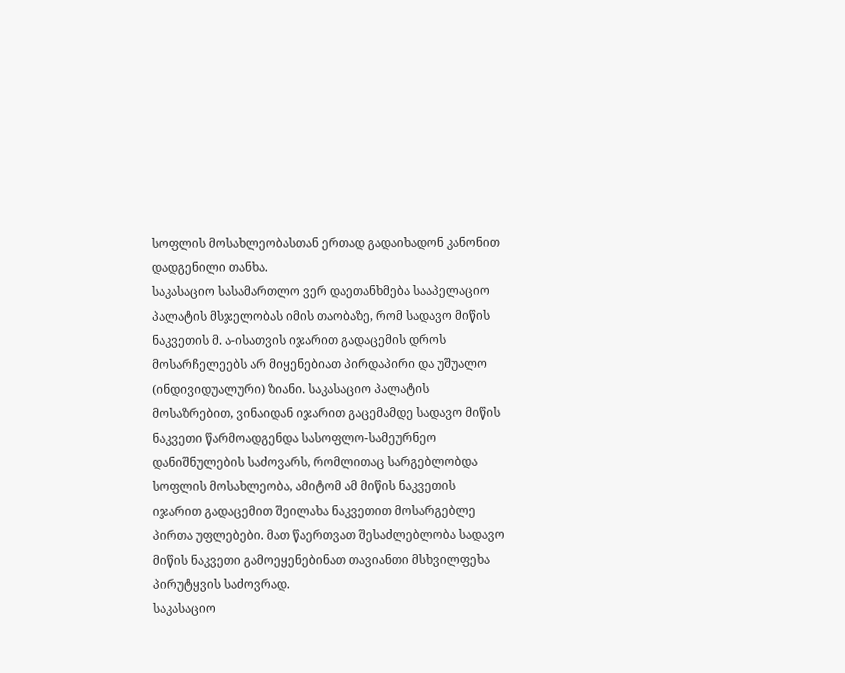სოფლის მოსახლეობასთან ერთად გადაიხადონ კანონით დადგენილი თანხა.
საკასაციო სასამართლო ვერ დაეთანხმება სააპელაციო პალატის მსჯელობას იმის თაობაზე, რომ სადავო მიწის ნაკვეთის მ. ა-ისათვის იჯარით გადაცემის დროს მოსარჩელეებს არ მიყენებიათ პირდაპირი და უშუალო (ინდივიდუალური) ზიანი. საკასაციო პალატის მოსაზრებით, ვინაიდან იჯარით გაცემამდე სადავო მიწის ნაკვეთი წარმოადგენდა სასოფლო-სამეურნეო დანიშნულების საძოვარს, რომლითაც სარგებლობდა სოფლის მოსახლეობა, ამიტომ ამ მიწის ნაკვეთის იჯარით გადაცემით შეილახა ნაკვეთით მოსარგებლე პირთა უფლებები. მათ წაერთვათ შესაძლებლობა სადავო მიწის ნაკვეთი გამოეყენებინათ თავიანთი მსხვილფეხა პირუტყვის საძოვრად.
საკასაციო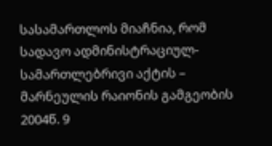სასამართლოს მიაჩნია, რომ სადავო ადმინისტრაციულ-სამართლებრივი აქტის – მარნეულის რაიონის გამგეობის 2004წ. 9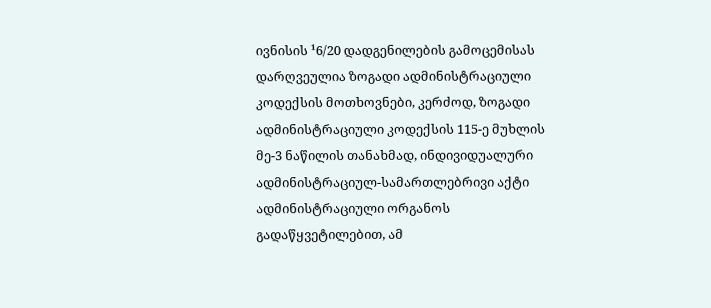ივნისის ¹6/20 დადგენილების გამოცემისას დარღვეულია ზოგადი ადმინისტრაციული კოდექსის მოთხოვნები, კერძოდ, ზოგადი ადმინისტრაციული კოდექსის 115-ე მუხლის მე-3 ნაწილის თანახმად, ინდივიდუალური ადმინისტრაციულ-სამართლებრივი აქტი ადმინისტრაციული ორგანოს გადაწყვეტილებით, ამ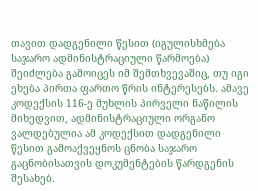თავით დადგენილი წესით (იგულისხმება საჯარო ადმინისტრაციული წარმოება) შეიძლება გამოიცეს იმ შემთხვევაშიც, თუ იგი ეხება პირთა ფართო წრის ინტერესებს. ამავე კოდექსის 116-ე მუხლის პირველი ნაწილის მიხედვით, ადმინისტრაციული ორგანო ვალდებულია ამ კოდექსით დადგენილი წესით გამოაქვეყნოს ცნობა საჯარო გაცნობისათვის დოკუმენტების წარდგენის შესახებ.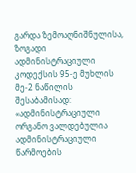გარდა ზემოაღნიშნულისა, ზოგადი ადმინისტრაციული კოდექსის 95-ე მუხლის მე-2 ნაწილის შესაბამისად: «ადმინისტრაციული ორგანო ვალდებულია ადმინისტრაციული წარმოების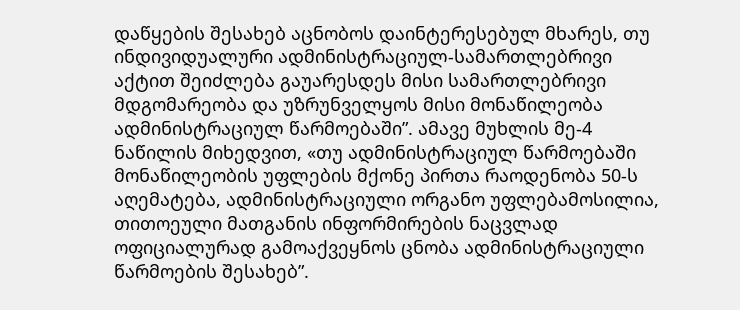დაწყების შესახებ აცნობოს დაინტერესებულ მხარეს, თუ ინდივიდუალური ადმინისტრაციულ-სამართლებრივი აქტით შეიძლება გაუარესდეს მისი სამართლებრივი მდგომარეობა და უზრუნველყოს მისი მონაწილეობა ადმინისტრაციულ წარმოებაში”. ამავე მუხლის მე-4 ნაწილის მიხედვით, «თუ ადმინისტრაციულ წარმოებაში მონაწილეობის უფლების მქონე პირთა რაოდენობა 50-ს აღემატება, ადმინისტრაციული ორგანო უფლებამოსილია, თითოეული მათგანის ინფორმირების ნაცვლად ოფიციალურად გამოაქვეყნოს ცნობა ადმინისტრაციული წარმოების შესახებ”.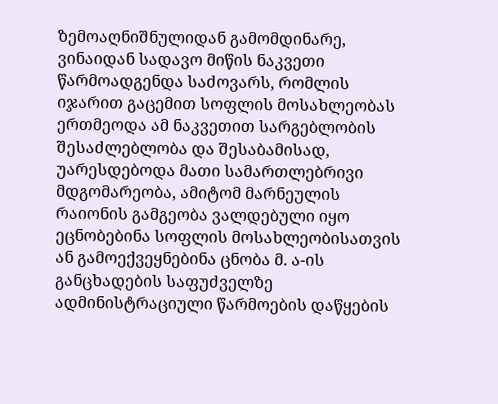ზემოაღნიშნულიდან გამომდინარე, ვინაიდან სადავო მიწის ნაკვეთი წარმოადგენდა საძოვარს, რომლის იჯარით გაცემით სოფლის მოსახლეობას ერთმეოდა ამ ნაკვეთით სარგებლობის შესაძლებლობა და შესაბამისად, უარესდებოდა მათი სამართლებრივი მდგომარეობა, ამიტომ მარნეულის რაიონის გამგეობა ვალდებული იყო ეცნობებინა სოფლის მოსახლეობისათვის ან გამოექვეყნებინა ცნობა მ. ა-ის განცხადების საფუძველზე ადმინისტრაციული წარმოების დაწყების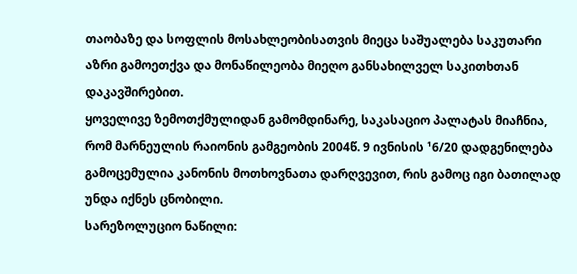თაობაზე და სოფლის მოსახლეობისათვის მიეცა საშუალება საკუთარი აზრი გამოეთქვა და მონაწილეობა მიეღო განსახილველ საკითხთან დაკავშირებით.
ყოველივე ზემოთქმულიდან გამომდინარე, საკასაციო პალატას მიაჩნია, რომ მარნეულის რაიონის გამგეობის 2004წ. 9 ივნისის ¹6/20 დადგენილება გამოცემულია კანონის მოთხოვნათა დარღვევით, რის გამოც იგი ბათილად უნდა იქნეს ცნობილი.
სარეზოლუციო ნაწილი: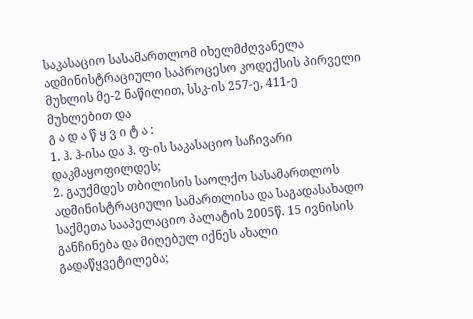საკასაციო სასამართლომ იხელმძღვანელა ადმინისტრაციული საპროცესო კოდექსის პირველი მუხლის მე-2 ნაწილით, სსკ-ის 257-ე, 411-ე მუხლებით და
გ ა დ ა წ ყ ვ ი ტ ა :
1. ჰ. ჰ-ისა და ჰ. ფ-ის საკასაციო საჩივარი დაკმაყოფილდეს;
2. გაუქმდეს თბილისის საოლქო სასამართლოს ადმინისტრაციული სამართლისა და საგადასახადო საქმეთა სააპელაციო პალატის 2005წ. 15 ივნისის განჩინება და მიღებულ იქნეს ახალი გადაწყვეტილება;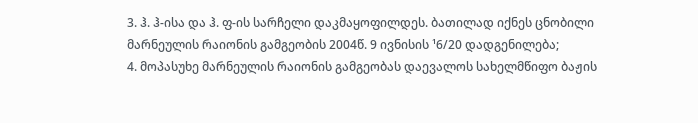3. ჰ. ჰ-ისა და ჰ. ფ-ის სარჩელი დაკმაყოფილდეს. ბათილად იქნეს ცნობილი მარნეულის რაიონის გამგეობის 2004წ. 9 ივნისის ¹6/20 დადგენილება;
4. მოპასუხე მარნეულის რაიონის გამგეობას დაევალოს სახელმწიფო ბაჟის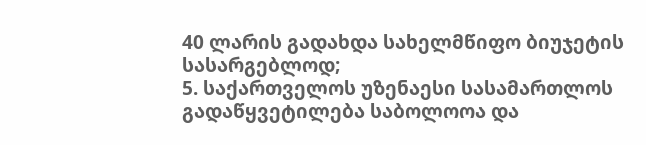40 ლარის გადახდა სახელმწიფო ბიუჯეტის სასარგებლოდ;
5. საქართველოს უზენაესი სასამართლოს გადაწყვეტილება საბოლოოა და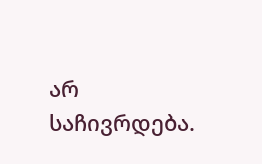არ საჩივრდება.